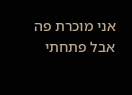אני מוכרת פה אבל פתחתי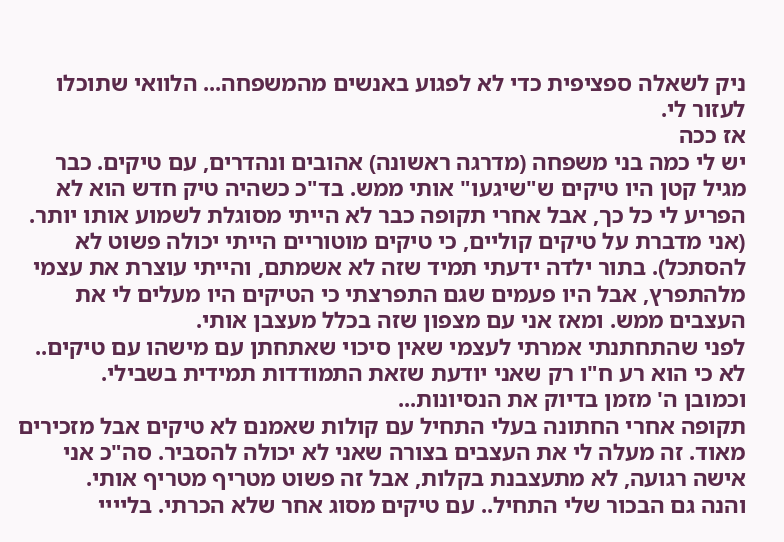ניק לשאלה ספציפית כדי לא לפגוע באנשים מהמשפחה... הלוואי שתוכלו לעזור לי.
אז ככה
יש לי כמה בני משפחה (מדרגה ראשונה) אהובים ונהדרים, עם טיקים. כבר מגיל קטן היו טיקים ש"שיגעו" אותי ממש. בד"כ כשהיה טיק חדש הוא לא הפריע לי כל כך, אבל אחרי תקופה כבר לא הייתי מסוגלת לשמוע אותו יותר. (אני מדברת על טיקים קוליים, כי טיקים מוטוריים הייתי יכולה פשוט לא להסתכל). בתור ילדה ידעתי תמיד שזה לא אשמתם, והייתי עוצרת את עצמי מלהתפרץ, אבל היו פעמים שגם התפרצתי כי הטיקים היו מעלים לי את העצבים ממש. ומאז אני עם מצפון שזה בכלל מעצבן אותי.
לפני שהתחתנתי אמרתי לעצמי שאין סיכוי שאתחתן עם מישהו עם טיקים.. לא כי הוא רע ח"ו רק שאני יודעת שזאת התמודדות תמידית בשבילי.
וכמובן ה' מזמן בדיוק את הנסיונות...
תקופה אחרי החתונה בעלי התחיל עם קולות שאמנם לא טיקים אבל מזכירים מאוד. זה מעלה לי את העצבים בצורה שאני לא יכולה להסביר. סה"כ אני אישה רגועה, לא מתעצבנת בקלות, אבל זה פשוט מטריף מטריף אותי.
והנה גם הבכור שלי התחיל.. עם טיקים מסוג אחר שלא הכרתי. בליייי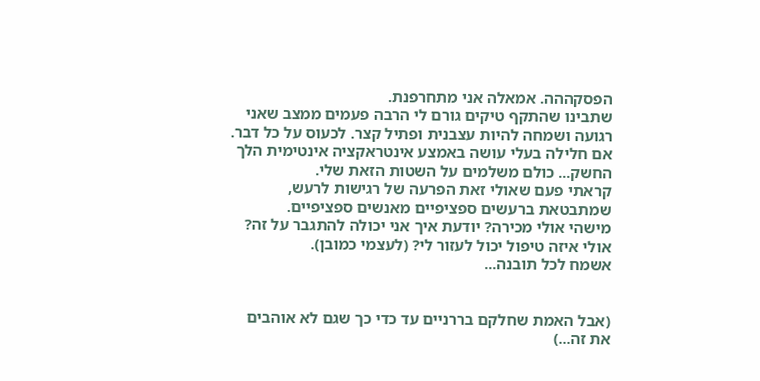הפסקההה. אמאלה אני מתחרפנת.
שתבינו שהתקף טיקים גורם לי הרבה פעמים ממצב שאני רגועה ושמחה להיות עצבנית ופתיל קצר. לכעוס על כל דבר. אם חלילה בעלי עושה באמצע אינטראקציה אינטימית הלך החשק... כולם משלמים על השטות הזאת שלי.
קראתי פעם שאולי זאת הפרעה של רגישות לרעש, שמתבטאת ברעשים ספציפיים מאנשים ספציפיים.
מישהי אולי מכירה? יודעת איך אני יכולה להתגבר על זה?
אולי איזה טיפול יכול לעזור לי? (לעצמי כמובן).
אשמח לכל תובנה...


(אבל האמת שחלקם בררניים עד כדי כך שגם לא אוהבים את זה...)